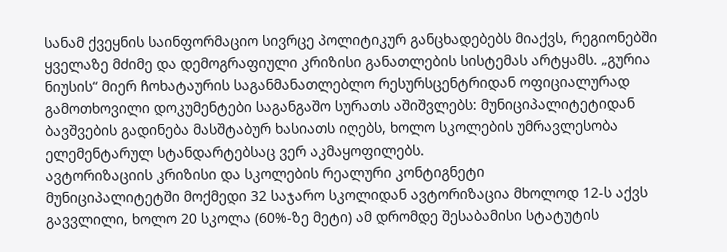სანამ ქვეყნის საინფორმაციო სივრცე პოლიტიკურ განცხადებებს მიაქვს, რეგიონებში ყველაზე მძიმე და დემოგრაფიული კრიზისი განათლების სისტემას არტყამს. „გურია ნიუსის“ მიერ ჩოხატაურის საგანმანათლებლო რესურსცენტრიდან ოფიციალურად გამოთხოვილი დოკუმენტები საგანგაშო სურათს აშიშვლებს: მუნიციპალიტეტიდან ბავშვების გადინება მასშტაბურ ხასიათს იღებს, ხოლო სკოლების უმრავლესობა ელემენტარულ სტანდარტებსაც ვერ აკმაყოფილებს.
ავტორიზაციის კრიზისი და სკოლების რეალური კონტიგნეტი
მუნიციპალიტეტში მოქმედი 32 საჯარო სკოლიდან ავტორიზაცია მხოლოდ 12-ს აქვს გავვლილი, ხოლო 20 სკოლა (60%-ზე მეტი) ამ დრომდე შესაბამისი სტატუტის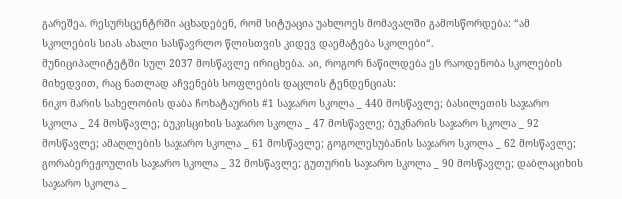გარეშეა. რესურსცენტრში აცხადებენ, რომ სიტუაცია უახლოეს მომავალში გამოსწორდება: “ამ სკოლების სიას ახალი სასწავრლო წლისთვის კიდევ დაემატება სკოლები“.
მუნიციპალიტეტში სულ 2037 მოსწავლე ირიცხება. აი, როგორ ნაწილდება ეს რაოდენობა სკოლების მიხედვით, რაც ნათლად აჩვენებს სოფლების დაცლის ტენდენციას:
ნიკო მარის სახელობის დაბა ჩოხატაურის #1 საჯარო სკოლა _ 440 მოსწავლე; ბასილეთის საჯარო სკოლა _ 24 მოსწავლე; ბუკისციხის საჯარო სკოლა _ 47 მოსწავლე; ბუკნარის საჯარო სკოლა _ 92 მოსწავლე; ამაღლების საჯარო სკოლა _ 61 მოსწავლე; გოგოლესუბანის საჯარო სკოლა _ 62 მოსწავლე; გორაბერეჟოულის საჯარო სკოლა _ 32 მოსწავლე; გუთურის საჯარო სკოლა _ 90 მოსწავლე; დაბლაციხის საჯარო სკოლა _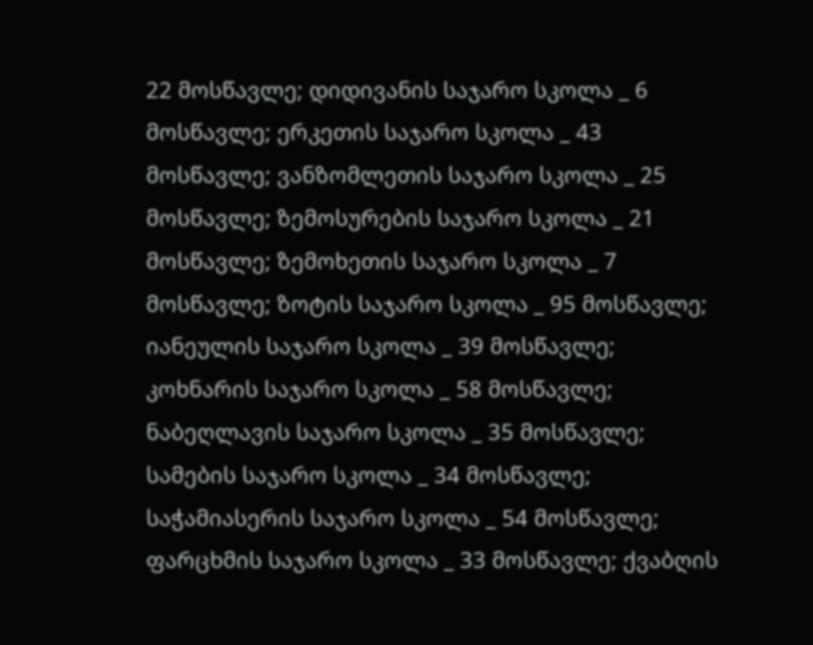22 მოსწავლე; დიდივანის საჯარო სკოლა _ 6 მოსწავლე; ერკეთის საჯარო სკოლა _ 43 მოსწავლე; ვანზომლეთის საჯარო სკოლა _ 25 მოსწავლე; ზემოსურების საჯარო სკოლა _ 21 მოსწავლე; ზემოხეთის საჯარო სკოლა _ 7 მოსწავლე; ზოტის საჯარო სკოლა _ 95 მოსწავლე; იანეულის საჯარო სკოლა _ 39 მოსწავლე; კოხნარის საჯარო სკოლა _ 58 მოსწავლე; ნაბეღლავის საჯარო სკოლა _ 35 მოსწავლე; სამების საჯარო სკოლა _ 34 მოსწავლე; საჭამიასერის საჯარო სკოლა _ 54 მოსწავლე; ფარცხმის საჯარო სკოლა _ 33 მოსწავლე; ქვაბღის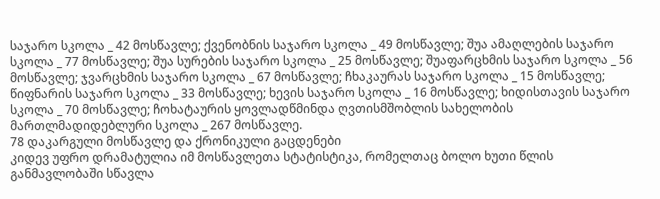საჯარო სკოლა _ 42 მოსწავლე; ქვენობნის საჯარო სკოლა _ 49 მოსწავლე; შუა ამაღლების საჯარო სკოლა _ 77 მოსწავლე; შუა სურების საჯარო სკოლა _ 25 მოსწავლე; შუაფარცხმის საჯარო სკოლა _ 56 მოსწავლე; ჯვარცხმის საჯარო სკოლა _ 67 მოსწავლე; ჩხაკაურას საჯარო სკოლა _ 15 მოსწავლე; წიფნარის საჯარო სკოლა _ 33 მოსწავლე; ხევის საჯარო სკოლა _ 16 მოსწავლე; ხიდისთავის საჯარო სკოლა _ 70 მოსწავლე; ჩოხატაურის ყოვლადწმინდა ღვთისმშობლის სახელობის მართლმადიდებლური სკოლა _ 267 მოსწავლე.
78 დაკარგული მოსწავლე და ქრონიკული გაცდენები
კიდევ უფრო დრამატულია იმ მოსწავლეთა სტატისტიკა, რომელთაც ბოლო ხუთი წლის განმავლობაში სწავლა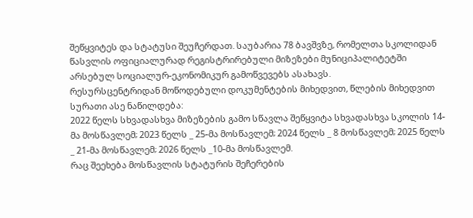შეწყვიტეს და სტატუსი შეუჩერდათ. საუბარია 78 ბავშვზე, რომელთა სკოლიდან წასვლის ოფიციალურად რეგისტრირებული მიზეზები მუნიციპალიტეტში არსებულ სოციალურ-ეკონომიკურ გამოწვევებს ასახავს.
რესურსცენტრიდან მოწოდებული დოკუმენტების მიხედვით, წლების მიხედვით სურათი ასე ნაწილდება:
2022 წელს სხვადასხვა მიზეზების გამო სწავლა შეწყვიტა სხვადასხვა სკოლის 14-მა მოსწავლემ; 2023 წელს _ 25-მა მოსწავლემ; 2024 წელს _ 8 მოსწავლემ; 2025 წელს _ 21-მა მოსწავლემ; 2026 წელს _10-მა მოსწავლემ.
რაც შეეხება მოსწავლის სტატურის შეჩერების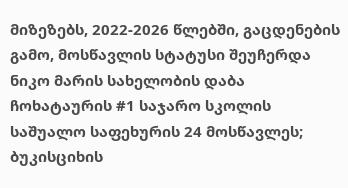მიზეზებს, 2022-2026 წლებში, გაცდენების გამო, მოსწავლის სტატუსი შეუჩერდა ნიკო მარის სახელობის დაბა ჩოხატაურის #1 საჯარო სკოლის საშუალო საფეხურის 24 მოსწავლეს; ბუკისციხის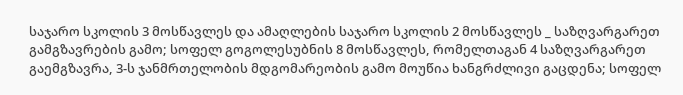საჯარო სკოლის 3 მოსწავლეს და ამაღლების საჯარო სკოლის 2 მოსწავლეს _ საზღვარგარეთ გამგზავრების გამო; სოფელ გოგოლესუბნის 8 მოსწავლეს, რომელთაგან 4 საზღვარგარეთ გაემგზავრა, 3-ს ჯანმრთელობის მდგომარეობის გამო მოუწია ხანგრძლივი გაცდენა; სოფელ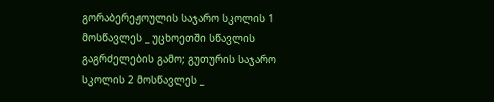გორაბერეჟოულის საჯარო სკოლის 1 მოსწავლეს _ უცხოეთში სწავლის გაგრძელების გამო; გუთურის საჯარო სკოლის 2 მოსწავლეს _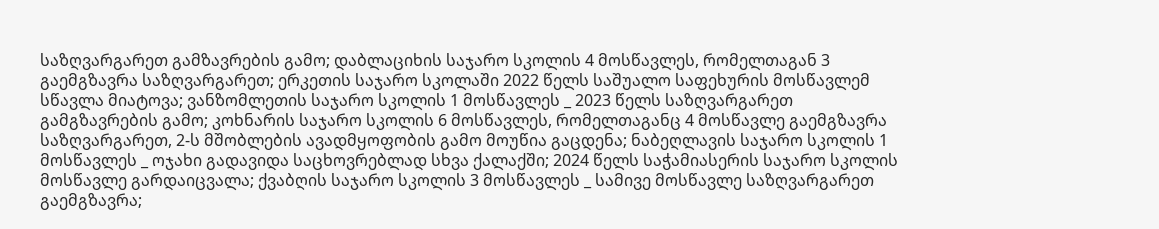საზღვარგარეთ გამზავრების გამო; დაბლაციხის საჯარო სკოლის 4 მოსწავლეს, რომელთაგან 3 გაემგზავრა საზღვარგარეთ; ერკეთის საჯარო სკოლაში 2022 წელს საშუალო საფეხურის მოსწავლემ სწავლა მიატოვა; ვანზომლეთის საჯარო სკოლის 1 მოსწავლეს _ 2023 წელს საზღვარგარეთ გამგზავრების გამო; კოხნარის საჯარო სკოლის 6 მოსწავლეს, რომელთაგანც 4 მოსწავლე გაემგზავრა საზღვარგარეთ, 2-ს მშობლების ავადმყოფობის გამო მოუწია გაცდენა; ნაბეღლავის საჯარო სკოლის 1 მოსწავლეს _ ოჯახი გადავიდა საცხოვრებლად სხვა ქალაქში; 2024 წელს საჭამიასერის საჯარო სკოლის მოსწავლე გარდაიცვალა; ქვაბღის საჯარო სკოლის 3 მოსწავლეს _ სამივე მოსწავლე საზღვარგარეთ გაემგზავრა;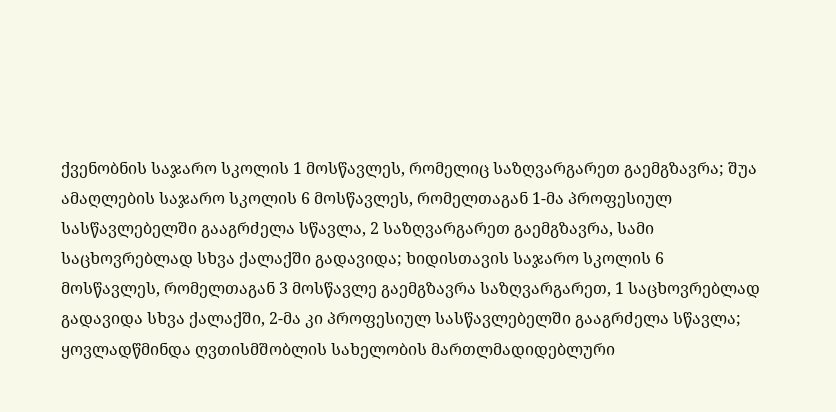ქვენობნის საჯარო სკოლის 1 მოსწავლეს, რომელიც საზღვარგარეთ გაემგზავრა; შუა ამაღლების საჯარო სკოლის 6 მოსწავლეს, რომელთაგან 1-მა პროფესიულ სასწავლებელში გააგრძელა სწავლა, 2 საზღვარგარეთ გაემგზავრა, სამი საცხოვრებლად სხვა ქალაქში გადავიდა; ხიდისთავის საჯარო სკოლის 6 მოსწავლეს, რომელთაგან 3 მოსწავლე გაემგზავრა საზღვარგარეთ, 1 საცხოვრებლად გადავიდა სხვა ქალაქში, 2-მა კი პროფესიულ სასწავლებელში გააგრძელა სწავლა; ყოვლადწმინდა ღვთისმშობლის სახელობის მართლმადიდებლური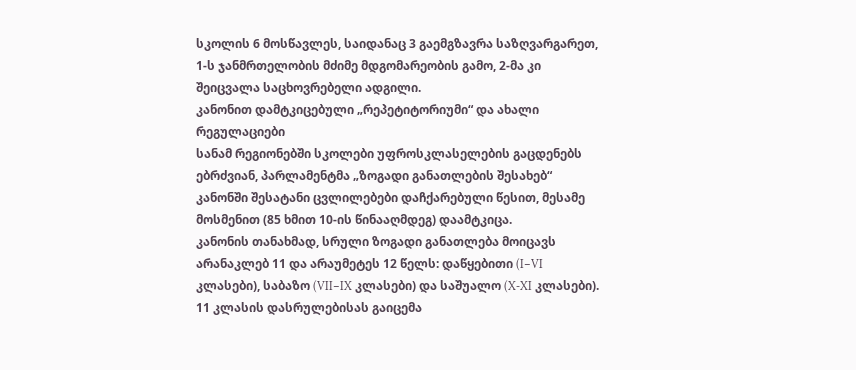სკოლის 6 მოსწავლეს, საიდანაც 3 გაემგზავრა საზღვარგარეთ, 1-ს ჯანმრთელობის მძიმე მდგომარეობის გამო, 2-მა კი შეიცვალა საცხოვრებელი ადგილი.
კანონით დამტკიცებული „რეპეტიტორიუმი“ და ახალი რეგულაციები
სანამ რეგიონებში სკოლები უფროსკლასელების გაცდენებს ებრძვიან, პარლამენტმა „ზოგადი განათლების შესახებ“ კანონში შესატანი ცვლილებები დაჩქარებული წესით, მესამე მოსმენით (85 ხმით 10-ის წინააღმდეგ) დაამტკიცა.
კანონის თანახმად, სრული ზოგადი განათლება მოიცავს არანაკლებ 11 და არაუმეტეს 12 წელს: დაწყებითი (I−VI კლასები), საბაზო (VII−IX კლასები) და საშუალო (X-XI კლასები). 11 კლასის დასრულებისას გაიცემა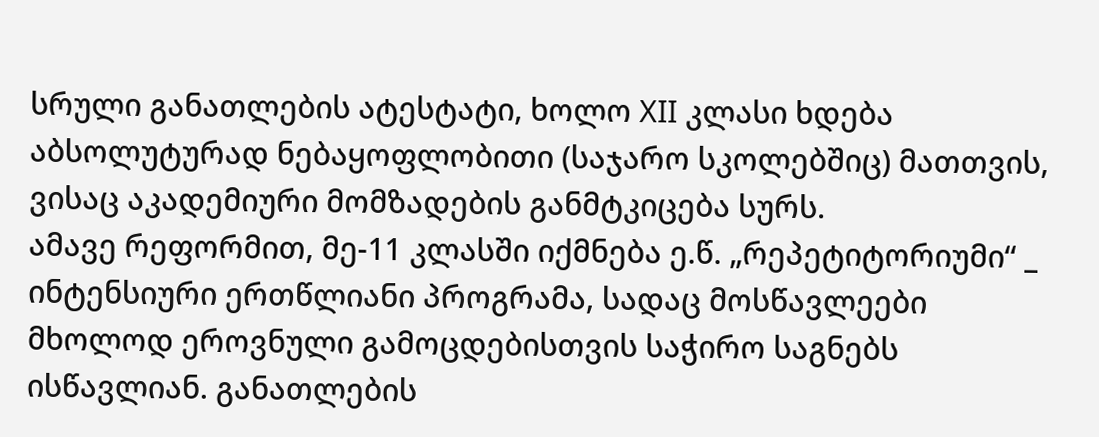სრული განათლების ატესტატი, ხოლო XII კლასი ხდება აბსოლუტურად ნებაყოფლობითი (საჯარო სკოლებშიც) მათთვის, ვისაც აკადემიური მომზადების განმტკიცება სურს.
ამავე რეფორმით, მე-11 კლასში იქმნება ე.წ. „რეპეტიტორიუმი“ _ ინტენსიური ერთწლიანი პროგრამა, სადაც მოსწავლეები მხოლოდ ეროვნული გამოცდებისთვის საჭირო საგნებს ისწავლიან. განათლების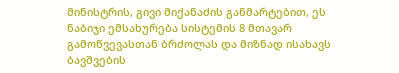მინისტრის, გივი მიქანაძის განმარტებით, ეს ნაბიჯი ემსახურება სისტემის 8 მთავარ გამოწვევასთან ბრძოლას და მიზნად ისახავს ბავშვების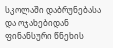სკოლაში დაბრუნებასა და ოჯახებიდან ფინანსური წნეხის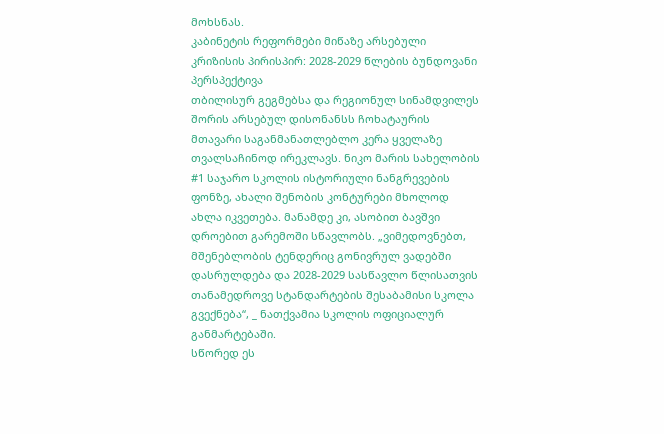მოხსნას.
კაბინეტის რეფორმები მიწაზე არსებული კრიზისის პირისპირ: 2028-2029 წლების ბუნდოვანი პერსპექტივა
თბილისურ გეგმებსა და რეგიონულ სინამდვილეს შორის არსებულ დისონანსს ჩოხატაურის მთავარი საგანმანათლებლო კერა ყველაზე თვალსაჩინოდ ირეკლავს. ნიკო მარის სახელობის #1 საჯარო სკოლის ისტორიული ნანგრევების ფონზე, ახალი შენობის კონტურები მხოლოდ ახლა იკვეთება. მანამდე კი, ასობით ბავშვი დროებით გარემოში სწავლობს. „ვიმედოვნებთ, მშენებლობის ტენდერიც გონივრულ ვადებში დასრულდება და 2028-2029 სასწავლო წლისათვის თანამედროვე სტანდარტების შესაბამისი სკოლა გვექნება“, _ ნათქვამია სკოლის ოფიციალურ განმარტებაში.
სწორედ ეს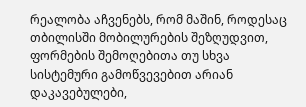რეალობა აჩვენებს, რომ მაშინ, როდესაც თბილისში მობილურების შეზღუდვით, ფორმების შემოღებითა თუ სხვა სისტემური გამოწვევებით არიან დაკავებულები,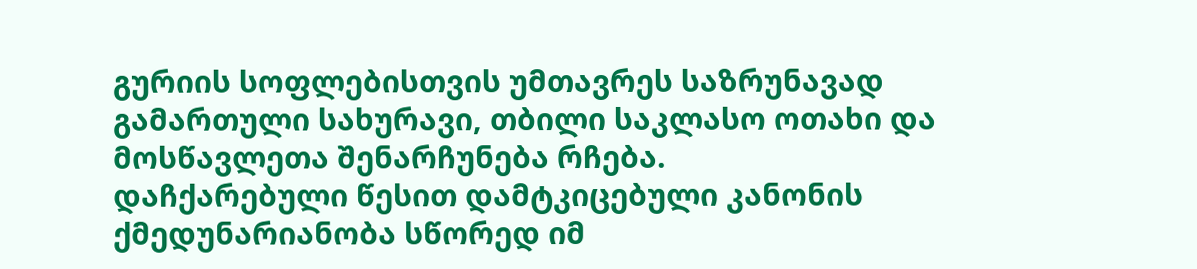გურიის სოფლებისთვის უმთავრეს საზრუნავად გამართული სახურავი, თბილი საკლასო ოთახი და მოსწავლეთა შენარჩუნება რჩება.
დაჩქარებული წესით დამტკიცებული კანონის ქმედუნარიანობა სწორედ იმ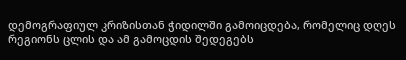დემოგრაფიულ კრიზისთან ჭიდილში გამოიცდება, რომელიც დღეს რეგიონს ცლის და ამ გამოცდის შედეგებს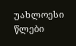უახლოესი წლები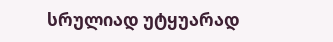სრულიად უტყუარად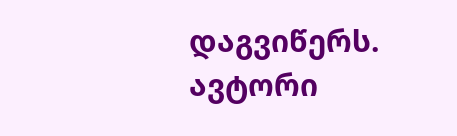დაგვიწერს.
ავტორი